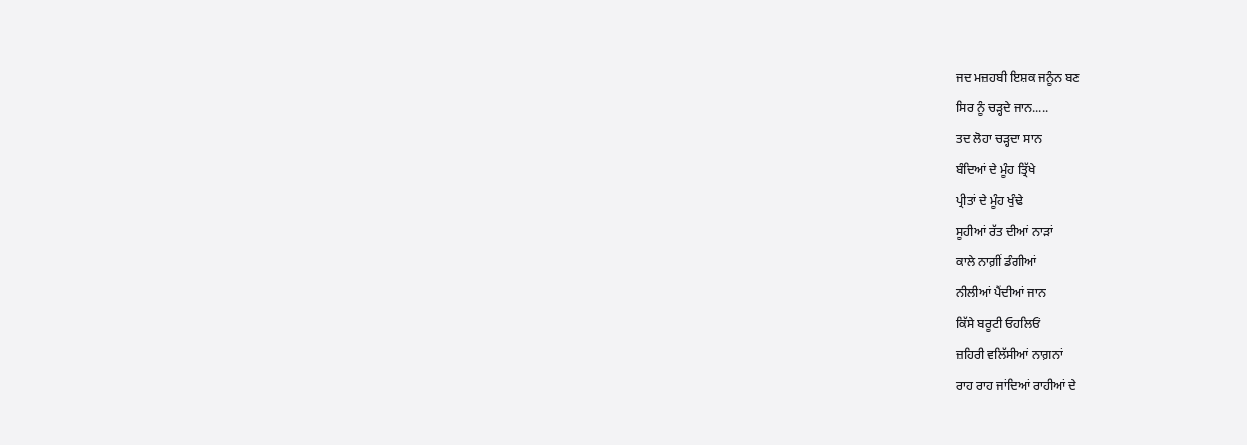ਜਦ ਮਜ਼ਹਬੀ ਇਸ਼ਕ ਜਨੂੰਨ ਬਣ
ਸਿਰ ਨੂੰ ਚੜ੍ਹਦੇ ਜਾਨ.....
ਤਦ ਲੋਹਾ ਚੜ੍ਹਦਾ ਸਾਨ
ਬੰਦਿਆਂ ਦੇ ਮੂੰਹ ਤ੍ਰਿੱਖੇ
ਪ੍ਰੀਤਾਂ ਦੇ ਮੂੰਹ ਖੁੰਢੇ
ਸੂਹੀਆਂ ਰੱਤ ਦੀਆਂ ਨਾੜਾਂ
ਕਾਲੇ ਨਾਗ਼ੀਂ ਡੰਗੀਆਂ
ਨੀਲੀਆਂ ਪੈਂਦੀਆਂ ਜਾਨ
ਕਿੱਸੇ ਬਰੂਟੀ ਓਹਲਿਓਂ
ਜ਼ਹਿਰੀ ਵਲਿੱਸੀਆਂ ਨਾਗ਼ਨਾਂ
ਰਾਹ ਰਾਹ ਜਾਂਦਿਆਂ ਰਾਹੀਆਂ ਦੇ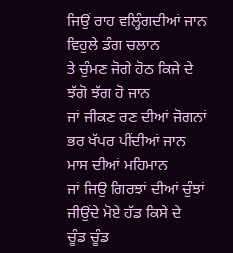ਜਿਉਂ ਰਾਹ ਵਲ੍ਹਿੰਗਦੀਆਂ ਜਾਨ
ਵਿਹੁਲੇ ਡੰਗ ਚਲਾਨ
ਤੇ ਚੁੰਮਣ ਜੋਗੇ ਹੋਠ ਕਿਜੇ ਦੇ
ਝੱਗੋ ਝੱਗ ਹੋ ਜਾਨ
ਜਾਂ ਜੀਕਣ ਰਣ ਦੀਆਂ ਜੋਗਨਾਂ
ਭਰ ਖੱਪਰ ਪੀਂਦੀਆਂ ਜਾਨ
ਮਾਸ ਦੀਆਂ ਮਹਿਮਾਨ
ਜਾਂ ਜਿਉ ਗਿਰਝਾਂ ਦੀਆਂ ਚੁੰਝਾਂ
ਜੀਉਂਦੇ ਮੋਏ ਹੱਡ ਕਿਸੇ ਦੇ
ਚੂੰਡ ਚੂੰਡ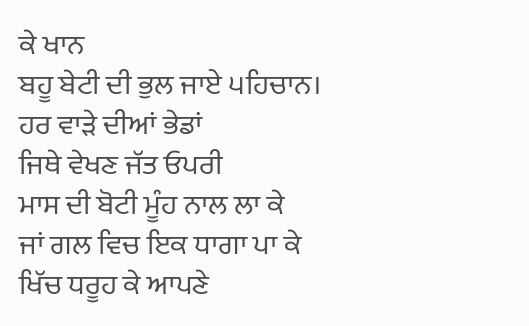ਕੇ ਖਾਨ
ਬਹੂ ਬੇਟੀ ਦੀ ਭੁਲ ਜਾਏ ੫ਹਿਚਾਨ।
ਹਰ ਵਾੜੇ ਦੀਆਂ ਭੇਡਾਂ
ਜਿਥੇ ਵੇਖਣ ਜੱਤ ਓਪਰੀ
ਮਾਸ ਦੀ ਬੋਟੀ ਮੂੰਹ ਨਾਲ ਲਾ ਕੇ
ਜਾਂ ਗਲ ਵਿਚ ਇਕ ਧਾਗਾ ਪਾ ਕੇ
ਖਿੱਚ ਧਰੂਹ ਕੇ ਆਪਣੇ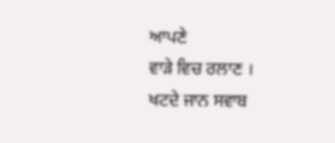ਆਪਣੇ
ਵਾੜੇ ਵਿਚ ਰਲਾਣ ।
ਖਟਦੇ ਜਾਨ ਸਵਾਬ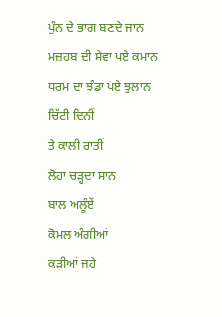ਪੁੰਨ ਦੇ ਭਾਗ ਬਣਦੇ ਜਾਨ
ਮਜ਼ਹਬ ਦੀ ਸੇਵਾ ਪਏ ਕਮਾਨ
ਧਰਮ ਦਾ ਝੰਡਾ ਪਏ ਝੁਲਾਨ
ਚਿੱਟੀ ਦਿਨੀਂ
ਤੇ ਕਾਲੀ ਰਾਤੀਂ
ਲੋਹਾ ਚੜ੍ਹਦਾ ਸਾਨ
ਬਾਲ ਅਲੂੰਏਂ
ਕੋਮਲ ਅੰਗੀਆਂ
ਕੜੀਆਂ ਜਹੇ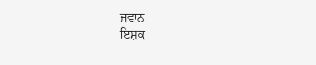ਜਵਾਨ
ਇਸ਼ਕ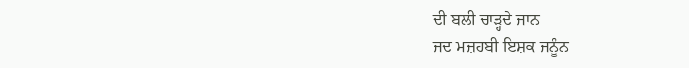ਦੀ ਬਲੀ ਚਾੜ੍ਹਦੇ ਜਾਨ
ਜਦ ਮਜ਼ਹਬੀ ਇਸ਼ਕ ਜਨੂੰਨ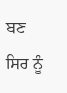ਬਣ
ਸਿਰ ਨੂੰ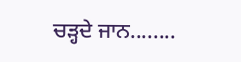ਚੜ੍ਹਦੇ ਜਾਨ........